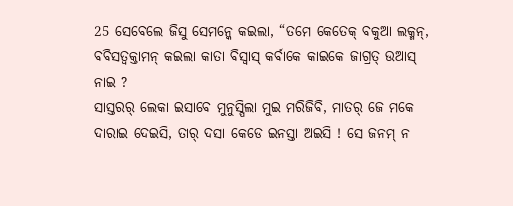25 ସେବେଲେ ଜିସୁ ସେମନ୍କେ କଇଲା, “ତମେ କେତେକ୍ ବକୁଆ ଲକ୍ମନ୍, ବବିସତ୍ବକ୍ତାମନ୍ କଇଲା କାତା ବିସ୍ବାସ୍ କର୍ବାକେ କାଇକେ ଜାଗ୍ରତ୍ ଉଆସ୍ ନାଇ ?
ସାସ୍ତରର୍ ଲେକା ଇସାବେ ମୁନୁସ୍ପିଲା ମୁଇ ମରିଜିବି, ମାତର୍ ଜେ ମକେ ଦାରାଇ ଦେଇସି, ତାର୍ ଦସା କେଡେ ଇନସ୍ତା ଅଇସି ! ସେ ଜନମ୍ ନ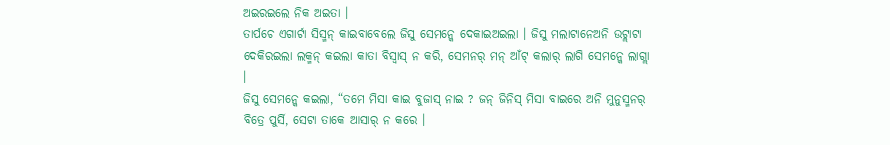ଅଇରଇଲେ ନିକ ଅଇତା ।
ତାର୍ପଚେ ଏଗାର୍ଟା ସିସ୍ମନ୍ କାଇବାବେଲେ ଜିସୁ ସେମନ୍କେ ଦେକାଇଅଇଲା । ଜିସୁ ମଲାଟାନେଅନି ଉଟ୍ଲାଟା ଦେକିରଇଲା ଲକ୍ମନ୍ କଇଲା କାତା ବିସ୍ବାସ୍ ନ କରି, ସେମନର୍ ମନ୍ ଆଁଟ୍ କଲାର୍ ଲାଗି ସେମନ୍କେ ଲାଗ୍ଲା ।
ଜିସୁ ସେମନ୍କେ କଇଲା, “ତମେ ମିସା କାଇ ବୁଜାସ୍ ନାଇ ? ଜନ୍ ଜିନିସ୍ ମିସା ବାଇରେ ଅନି ମୁନୁସ୍ମନର୍ ବିତ୍ରେ ପୁର୍ସି, ସେଟା ତାକେ ଆସାର୍ ନ କରେ ।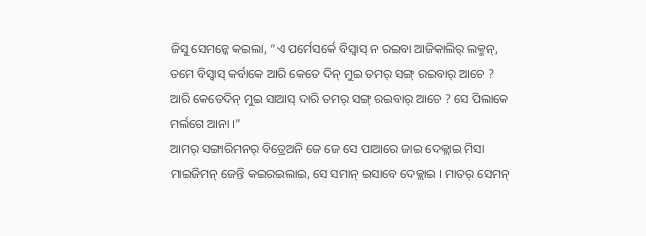ଜିସୁ ସେମନ୍କେ କଇଲା, “ଏ ପର୍ମେସର୍କେ ବିସ୍ବାସ୍ ନ ରଇବା ଆଜିକାଲିର୍ ଲକ୍ମନ୍, ତମେ ବିସ୍ବାସ୍ କର୍ବାକେ ଆରି କେତେ ଦିନ୍ ମୁଇ ତମର୍ ସଙ୍ଗ୍ ରଇବାର୍ ଆଚେ ? ଆରି କେତେଦିନ୍ ମୁଇ ସାଆସ୍ ଦାରି ତମର୍ ସଙ୍ଗ୍ ରଇବାର୍ ଆଚେ ? ସେ ପିଲାକେ ମର୍ଲଗେ ଆନା ।”
ଆମର୍ ସଙ୍ଗାରିମନର୍ ବିତ୍ରେଅନି ଜେ ଜେ ସେ ପାଆରେ ଜାଇ ଦେକ୍ଲାଇ ମିସା ମାଇଜିମନ୍ ଜେନ୍ତି କଇରଇଲାଇ, ସେ ସମାନ୍ ଇସାବେ ଦେକ୍ଲାଇ । ମାତର୍ ସେମନ୍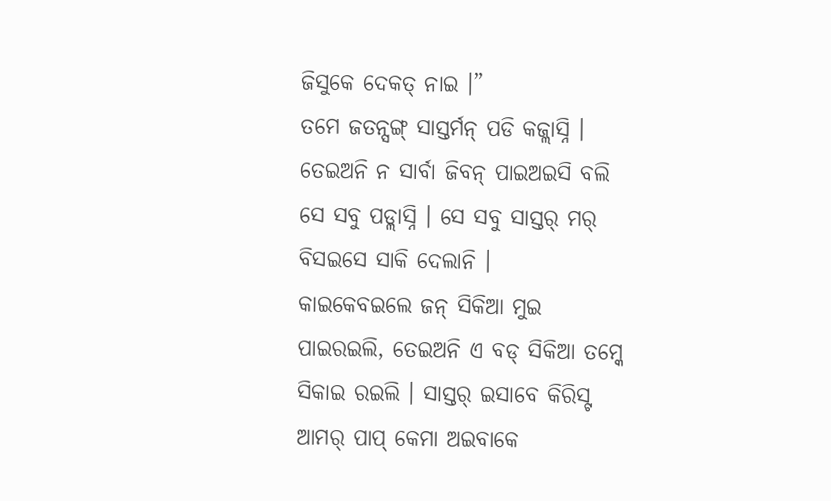ଜିସୁକେ ଦେକତ୍ ନାଇ ।”
ତମେ ଜତନ୍ସଙ୍ଗ୍ ସାସ୍ତର୍ମନ୍ ପଡି କଜ୍ଲାସ୍ନି । ତେଇଅନି ନ ସାର୍ବା ଜିବନ୍ ପାଇଅଇସି ବଲି ସେ ସବୁ ପଡ୍ଲାସ୍ନି । ସେ ସବୁ ସାସ୍ତର୍ ମର୍ ବିସଇସେ ସାକି ଦେଲାନି ।
କାଇକେବଇଲେ ଜନ୍ ସିକିଆ ମୁଇ ପାଇରଇଲି, ତେଇଅନି ଏ ବଡ୍ ସିକିଆ ତମ୍କେ ସିକାଇ ରଇଲି । ସାସ୍ତର୍ ଇସାବେ କିରିସ୍ଟ ଆମର୍ ପାପ୍ କେମା ଅଇବାକେ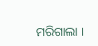ମରିଗାଲା ।